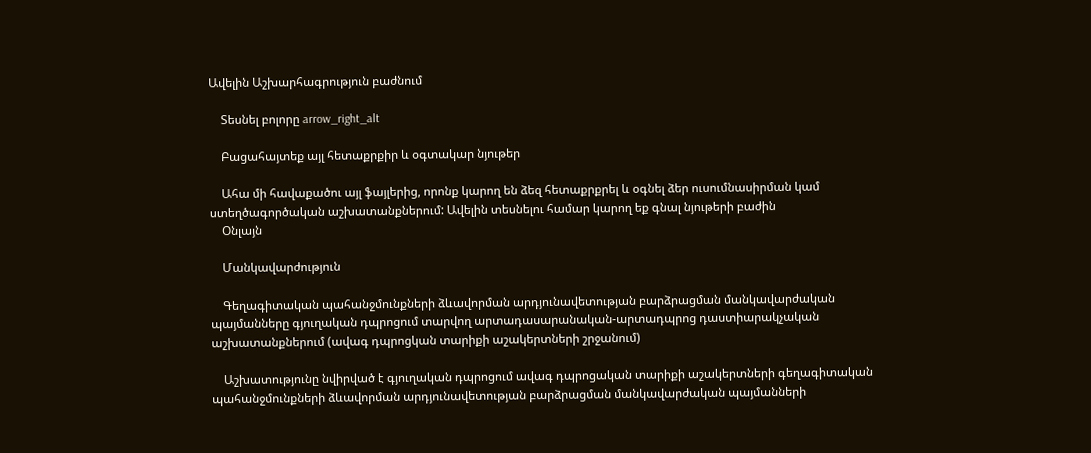Ավելին Աշխարհագրություն բաժնում

    Տեսնել բոլորը arrow_right_alt

    Բացահայտեք այլ հետաքրքիր և օգտակար նյութեր

    Ահա մի հավաքածու այլ ֆայլերից, որոնք կարող են ձեզ հետաքրքրել և օգնել ձեր ուսումնասիրման կամ ստեղծագործական աշխատանքներում: Ավելին տեսնելու համար կարող եք գնալ նյութերի բաժին
    Օնլայն

    Մանկավարժություն

    Գեղագիտական պահանջմունքների ձևավորման արդյունավետության բարձրացման մանկավարժական պայմանները գյուղական դպրոցում տարվող արտադասարանական-արտադպրոց դաստիարակչական աշխատանքներում (ավագ դպրոցկան տարիքի աշակերտների շրջանում)

    Աշխատությունը նվիրված է գյուղական դպրոցում ավագ դպրոցական տարիքի աշակերտների գեղագիտական պահանջմունքների ձևավորման արդյունավետության բարձրացման մանկավարժական պայմանների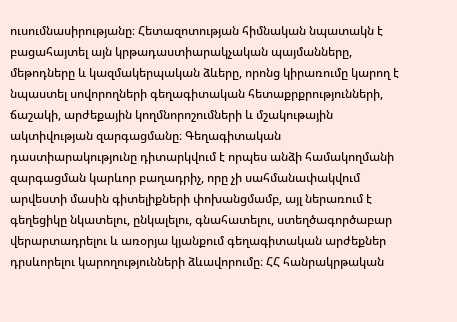ուսումնասիրությանը։ Հետազոտության հիմնական նպատակն է բացահայտել այն կրթադաստիարակչական պայմանները, մեթոդները և կազմակերպական ձևերը, որոնց կիրառումը կարող է նպաստել սովորողների գեղագիտական հետաքրքրությունների, ճաշակի, արժեքային կողմնորոշումների և մշակութային ակտիվության զարգացմանը։ Գեղագիտական դաստիարակությունը դիտարկվում է որպես անձի համակողմանի զարգացման կարևոր բաղադրիչ, որը չի սահմանափակվում արվեստի մասին գիտելիքների փոխանցմամբ, այլ ներառում է գեղեցիկը նկատելու, ընկալելու, գնահատելու, ստեղծագործաբար վերարտադրելու և առօրյա կյանքում գեղագիտական արժեքներ դրսևորելու կարողությունների ձևավորումը։ ՀՀ հանրակրթական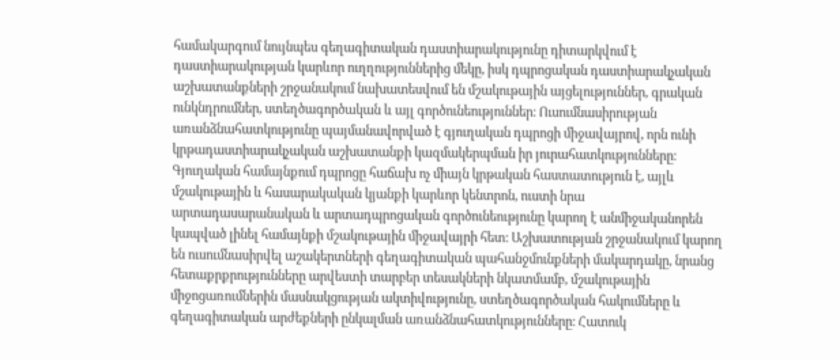համակարգում նույնպես գեղագիտական դաստիարակությունը դիտարկվում է դաստիարակության կարևոր ուղղություններից մեկը, իսկ դպրոցական դաստիարակչական աշխատանքների շրջանակում նախատեսվում են մշակութային այցելություններ, գրական ունկնդրումներ, ստեղծագործական և այլ գործունեություններ։ Ուսումնասիրության առանձնահատկությունը պայմանավորված է գյուղական դպրոցի միջավայրով, որն ունի կրթադաստիարակչական աշխատանքի կազմակերպման իր յուրահատկությունները։ Գյուղական համայնքում դպրոցը հաճախ ոչ միայն կրթական հաստատություն է, այլև մշակութային և հասարակական կյանքի կարևոր կենտրոն, ուստի նրա արտադասարանական և արտադպրոցական գործունեությունը կարող է անմիջականորեն կապված լինել համայնքի մշակութային միջավայրի հետ։ Աշխատության շրջանակում կարող են ուսումնասիրվել աշակերտների գեղագիտական պահանջմունքների մակարդակը, նրանց հետաքրքրությունները արվեստի տարբեր տեսակների նկատմամբ, մշակութային միջոցառումներին մասնակցության ակտիվությունը, ստեղծագործական հակումները և գեղագիտական արժեքների ընկալման առանձնահատկությունները։ Հատուկ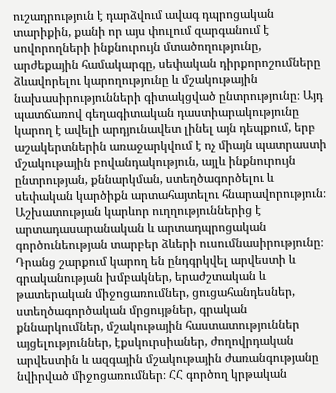ուշադրություն է դարձվում ավագ դպրոցական տարիքին, քանի որ այս փուլում զարգանում է սովորողների ինքնուրույն մտածողությունը, արժեքային համակարգը, սեփական դիրքորոշումները ձևավորելու կարողությունը և մշակութային նախասիրությունների գիտակցված ընտրությունը։ Այդ պատճառով գեղագիտական դաստիարակությունը կարող է ավելի արդյունավետ լինել այն դեպքում, երբ աշակերտներին առաջարկվում է ոչ միայն պատրաստի մշակութային բովանդակություն, այլև ինքնուրույն ընտրության, քննարկման, ստեղծագործելու և սեփական կարծիքն արտահայտելու հնարավորություն։ Աշխատության կարևոր ուղղություններից է արտադասարանական և արտադպրոցական գործունեության տարբեր ձևերի ուսումնասիրությունը։ Դրանց շարքում կարող են ընդգրկվել արվեստի և գրականության խմբակներ, երաժշտական և թատերական միջոցառումներ, ցուցահանդեսներ, ստեղծագործական մրցույթներ, գրական քննարկումներ, մշակութային հաստատություններ այցելություններ, էքսկուրսիաներ, ժողովրդական արվեստին և ազգային մշակութային ժառանգությանը նվիրված միջոցառումներ։ ՀՀ գործող կրթական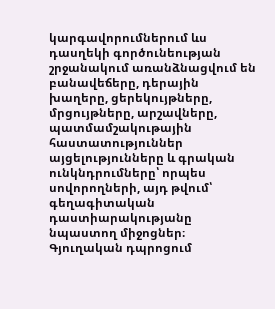կարգավորումներում ևս դասղեկի գործունեության շրջանակում առանձնացվում են բանավեճերը, դերային խաղերը, ցերեկույթները, մրցույթները, արշավները, պատմամշակութային հաստատություններ այցելությունները և գրական ունկնդրումները՝ որպես սովորողների, այդ թվում՝ գեղագիտական դաստիարակությանը նպաստող միջոցներ։ Գյուղական դպրոցում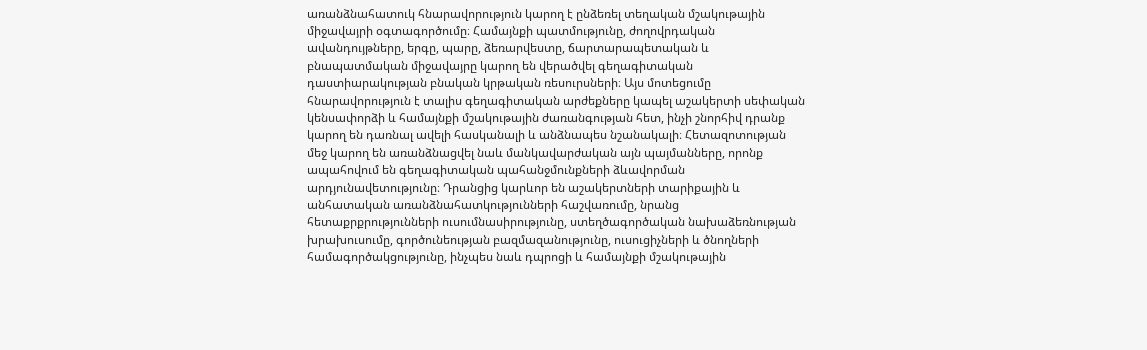առանձնահատուկ հնարավորություն կարող է ընձեռել տեղական մշակութային միջավայրի օգտագործումը։ Համայնքի պատմությունը, ժողովրդական ավանդույթները, երգը, պարը, ձեռարվեստը, ճարտարապետական և բնապատմական միջավայրը կարող են վերածվել գեղագիտական դաստիարակության բնական կրթական ռեսուրսների։ Այս մոտեցումը հնարավորություն է տալիս գեղագիտական արժեքները կապել աշակերտի սեփական կենսափորձի և համայնքի մշակութային ժառանգության հետ, ինչի շնորհիվ դրանք կարող են դառնալ ավելի հասկանալի և անձնապես նշանակալի։ Հետազոտության մեջ կարող են առանձնացվել նաև մանկավարժական այն պայմանները, որոնք ապահովում են գեղագիտական պահանջմունքների ձևավորման արդյունավետությունը։ Դրանցից կարևոր են աշակերտների տարիքային և անհատական առանձնահատկությունների հաշվառումը, նրանց հետաքրքրությունների ուսումնասիրությունը, ստեղծագործական նախաձեռնության խրախուսումը, գործունեության բազմազանությունը, ուսուցիչների և ծնողների համագործակցությունը, ինչպես նաև դպրոցի և համայնքի մշակութային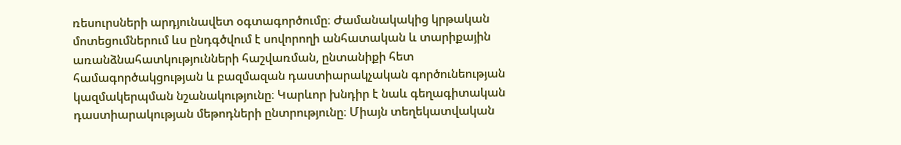ռեսուրսների արդյունավետ օգտագործումը։ Ժամանակակից կրթական մոտեցումներում ևս ընդգծվում է սովորողի անհատական և տարիքային առանձնահատկությունների հաշվառման, ընտանիքի հետ համագործակցության և բազմազան դաստիարակչական գործունեության կազմակերպման նշանակությունը։ Կարևոր խնդիր է նաև գեղագիտական դաստիարակության մեթոդների ընտրությունը։ Միայն տեղեկատվական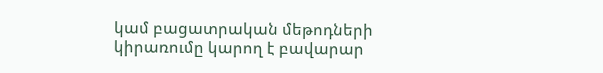կամ բացատրական մեթոդների կիրառումը կարող է բավարար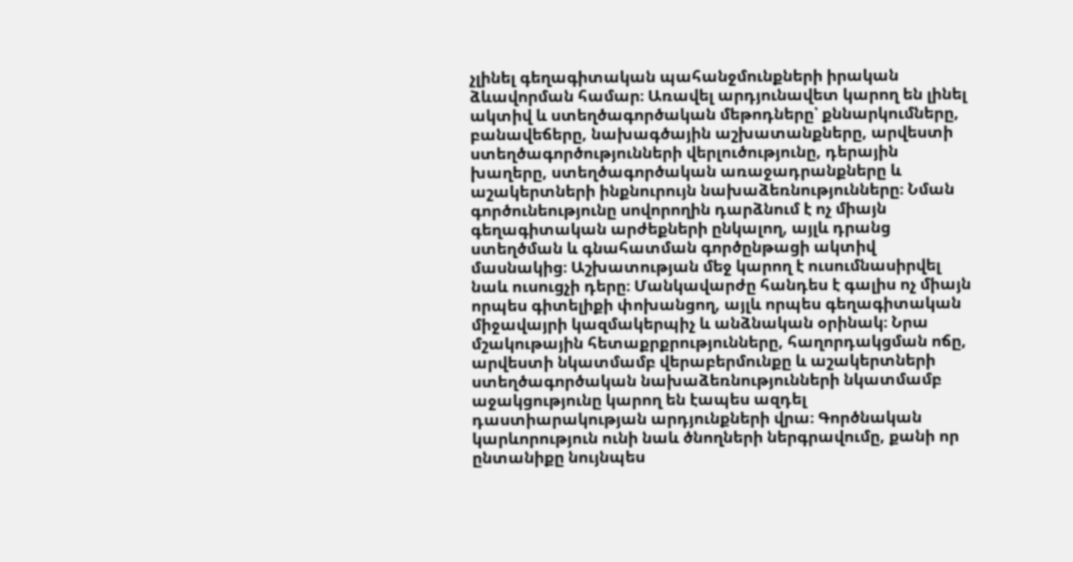չլինել գեղագիտական պահանջմունքների իրական ձևավորման համար։ Առավել արդյունավետ կարող են լինել ակտիվ և ստեղծագործական մեթոդները՝ քննարկումները, բանավեճերը, նախագծային աշխատանքները, արվեստի ստեղծագործությունների վերլուծությունը, դերային խաղերը, ստեղծագործական առաջադրանքները և աշակերտների ինքնուրույն նախաձեռնությունները։ Նման գործունեությունը սովորողին դարձնում է ոչ միայն գեղագիտական արժեքների ընկալող, այլև դրանց ստեղծման և գնահատման գործընթացի ակտիվ մասնակից։ Աշխատության մեջ կարող է ուսումնասիրվել նաև ուսուցչի դերը։ Մանկավարժը հանդես է գալիս ոչ միայն որպես գիտելիքի փոխանցող, այլև որպես գեղագիտական միջավայրի կազմակերպիչ և անձնական օրինակ։ Նրա մշակութային հետաքրքրությունները, հաղորդակցման ոճը, արվեստի նկատմամբ վերաբերմունքը և աշակերտների ստեղծագործական նախաձեռնությունների նկատմամբ աջակցությունը կարող են էապես ազդել դաստիարակության արդյունքների վրա։ Գործնական կարևորություն ունի նաև ծնողների ներգրավումը, քանի որ ընտանիքը նույնպես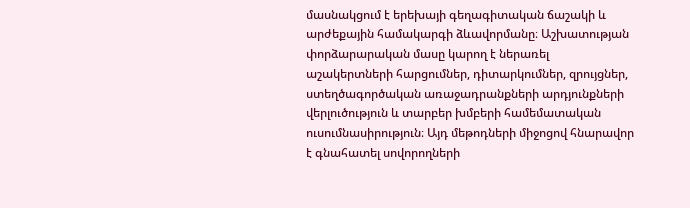մասնակցում է երեխայի գեղագիտական ճաշակի և արժեքային համակարգի ձևավորմանը։ Աշխատության փորձարարական մասը կարող է ներառել աշակերտների հարցումներ, դիտարկումներ, զրույցներ, ստեղծագործական առաջադրանքների արդյունքների վերլուծություն և տարբեր խմբերի համեմատական ուսումնասիրություն։ Այդ մեթոդների միջոցով հնարավոր է գնահատել սովորողների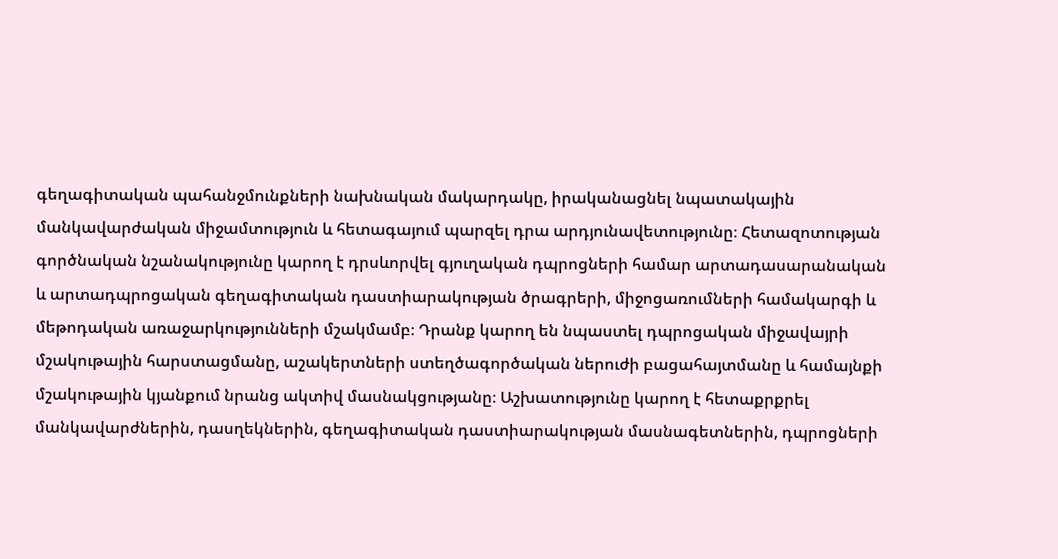գեղագիտական պահանջմունքների նախնական մակարդակը, իրականացնել նպատակային մանկավարժական միջամտություն և հետագայում պարզել դրա արդյունավետությունը։ Հետազոտության գործնական նշանակությունը կարող է դրսևորվել գյուղական դպրոցների համար արտադասարանական և արտադպրոցական գեղագիտական դաստիարակության ծրագրերի, միջոցառումների համակարգի և մեթոդական առաջարկությունների մշակմամբ։ Դրանք կարող են նպաստել դպրոցական միջավայրի մշակութային հարստացմանը, աշակերտների ստեղծագործական ներուժի բացահայտմանը և համայնքի մշակութային կյանքում նրանց ակտիվ մասնակցությանը։ Աշխատությունը կարող է հետաքրքրել մանկավարժներին, դասղեկներին, գեղագիտական դաստիարակության մասնագետներին, դպրոցների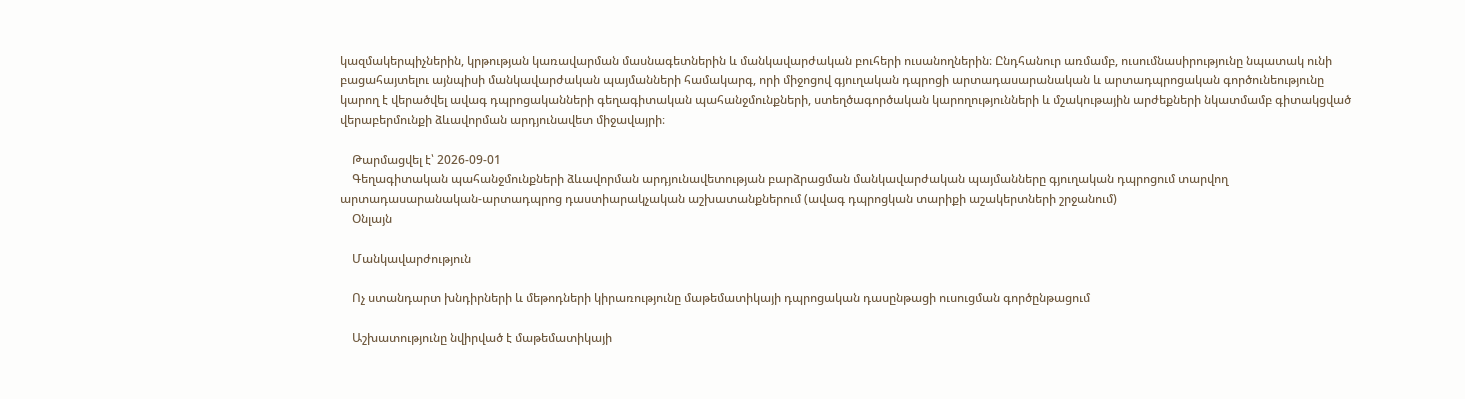կազմակերպիչներին, կրթության կառավարման մասնագետներին և մանկավարժական բուհերի ուսանողներին։ Ընդհանուր առմամբ, ուսումնասիրությունը նպատակ ունի բացահայտելու այնպիսի մանկավարժական պայմանների համակարգ, որի միջոցով գյուղական դպրոցի արտադասարանական և արտադպրոցական գործունեությունը կարող է վերածվել ավագ դպրոցականների գեղագիտական պահանջմունքների, ստեղծագործական կարողությունների և մշակութային արժեքների նկատմամբ գիտակցված վերաբերմունքի ձևավորման արդյունավետ միջավայրի։

    Թարմացվել է՝ 2026-09-01
    Գեղագիտական պահանջմունքների ձևավորման արդյունավետության բարձրացման մանկավարժական պայմանները գյուղական դպրոցում տարվող արտադասարանական-արտադպրոց դաստիարակչական աշխատանքներում (ավագ դպրոցկան տարիքի աշակերտների շրջանում)
    Օնլայն

    Մանկավարժություն

    Ոչ ստանդարտ խնդիրների և մեթոդների կիրառությունը մաթեմատիկայի դպրոցական դասընթացի ուսուցման գործընթացում

    Աշխատությունը նվիրված է մաթեմատիկայի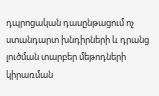դպրոցական դասընթացում ոչ ստանդարտ խնդիրների և դրանց լուծման տարբեր մեթոդների կիրառման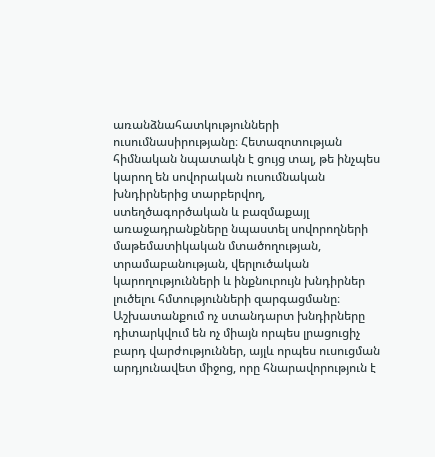առանձնահատկությունների ուսումնասիրությանը։ Հետազոտության հիմնական նպատակն է ցույց տալ, թե ինչպես կարող են սովորական ուսումնական խնդիրներից տարբերվող, ստեղծագործական և բազմաքայլ առաջադրանքները նպաստել սովորողների մաթեմատիկական մտածողության, տրամաբանության, վերլուծական կարողությունների և ինքնուրույն խնդիրներ լուծելու հմտությունների զարգացմանը։ Աշխատանքում ոչ ստանդարտ խնդիրները դիտարկվում են ոչ միայն որպես լրացուցիչ բարդ վարժություններ, այլև որպես ուսուցման արդյունավետ միջոց, որը հնարավորություն է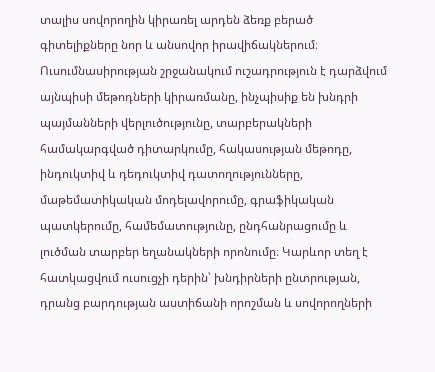տալիս սովորողին կիրառել արդեն ձեռք բերած գիտելիքները նոր և անսովոր իրավիճակներում։ Ուսումնասիրության շրջանակում ուշադրություն է դարձվում այնպիսի մեթոդների կիրառմանը, ինչպիսիք են խնդրի պայմանների վերլուծությունը, տարբերակների համակարգված դիտարկումը, հակասության մեթոդը, ինդուկտիվ և դեդուկտիվ դատողությունները, մաթեմատիկական մոդելավորումը, գրաֆիկական պատկերումը, համեմատությունը, ընդհանրացումը և լուծման տարբեր եղանակների որոնումը։ Կարևոր տեղ է հատկացվում ուսուցչի դերին՝ խնդիրների ընտրության, դրանց բարդության աստիճանի որոշման և սովորողների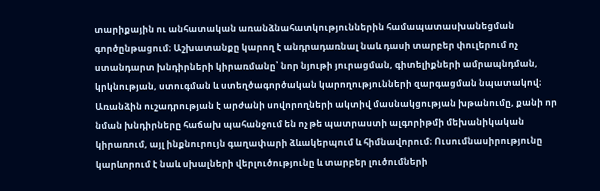տարիքային ու անհատական առանձնահատկություններին համապատասխանեցման գործընթացում։ Աշխատանքը կարող է անդրադառնալ նաև դասի տարբեր փուլերում ոչ ստանդարտ խնդիրների կիրառմանը՝ նոր նյութի յուրացման, գիտելիքների ամրապնդման, կրկնության, ստուգման և ստեղծագործական կարողությունների զարգացման նպատակով։ Առանձին ուշադրության է արժանի սովորողների ակտիվ մասնակցության խթանումը, քանի որ նման խնդիրները հաճախ պահանջում են ոչ թե պատրաստի ալգորիթմի մեխանիկական կիրառում, այլ ինքնուրույն գաղափարի ձևակերպում և հիմնավորում։ Ուսումնասիրությունը կարևորում է նաև սխալների վերլուծությունը և տարբեր լուծումների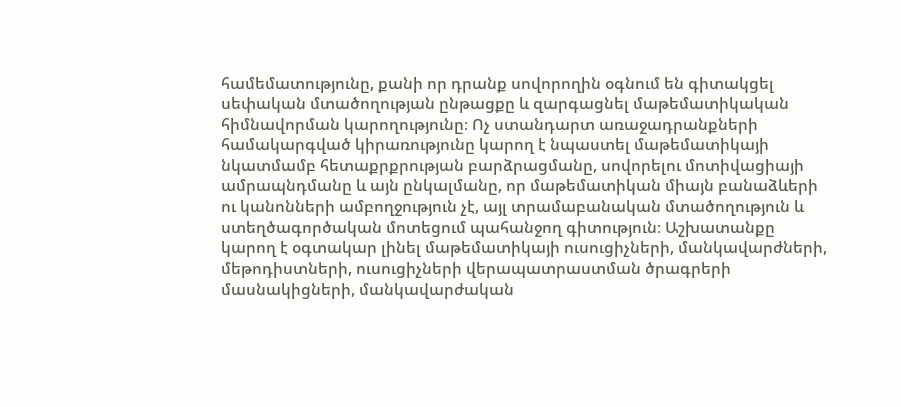համեմատությունը, քանի որ դրանք սովորողին օգնում են գիտակցել սեփական մտածողության ընթացքը և զարգացնել մաթեմատիկական հիմնավորման կարողությունը։ Ոչ ստանդարտ առաջադրանքների համակարգված կիրառությունը կարող է նպաստել մաթեմատիկայի նկատմամբ հետաքրքրության բարձրացմանը, սովորելու մոտիվացիայի ամրապնդմանը և այն ընկալմանը, որ մաթեմատիկան միայն բանաձևերի ու կանոնների ամբողջություն չէ, այլ տրամաբանական մտածողություն և ստեղծագործական մոտեցում պահանջող գիտություն։ Աշխատանքը կարող է օգտակար լինել մաթեմատիկայի ուսուցիչների, մանկավարժների, մեթոդիստների, ուսուցիչների վերապատրաստման ծրագրերի մասնակիցների, մանկավարժական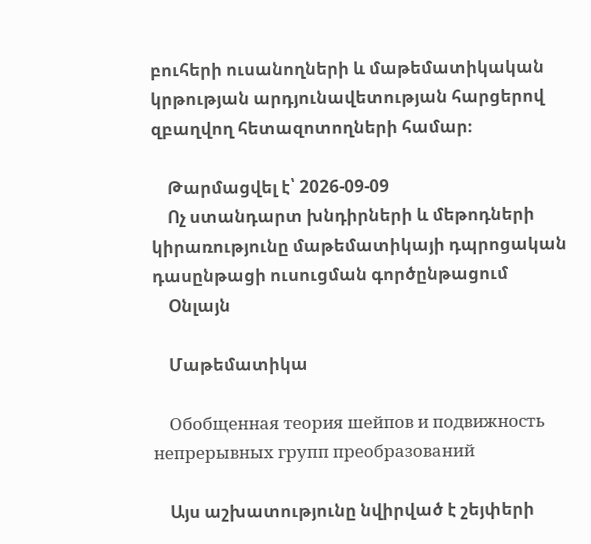բուհերի ուսանողների և մաթեմատիկական կրթության արդյունավետության հարցերով զբաղվող հետազոտողների համար։

    Թարմացվել է՝ 2026-09-09
    Ոչ ստանդարտ խնդիրների և մեթոդների կիրառությունը մաթեմատիկայի դպրոցական դասընթացի ուսուցման գործընթացում
    Օնլայն

    Մաթեմատիկա

    Обобщенная теория шейпов и подвижность непрерывных групп преобразований

    Այս աշխատությունը նվիրված է շեյփերի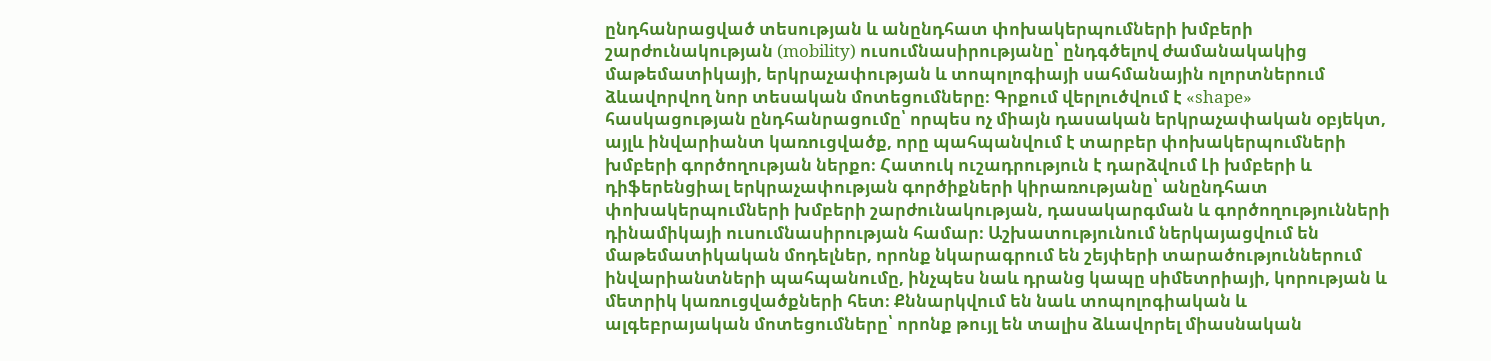ընդհանրացված տեսության և անընդհատ փոխակերպումների խմբերի շարժունակության (mobility) ուսումնասիրությանը՝ ընդգծելով ժամանակակից մաթեմատիկայի, երկրաչափության և տոպոլոգիայի սահմանային ոլորտներում ձևավորվող նոր տեսական մոտեցումները։ Գրքում վերլուծվում է «shape» հասկացության ընդհանրացումը՝ որպես ոչ միայն դասական երկրաչափական օբյեկտ, այլև ինվարիանտ կառուցվածք, որը պահպանվում է տարբեր փոխակերպումների խմբերի գործողության ներքո։ Հատուկ ուշադրություն է դարձվում Լի խմբերի և դիֆերենցիալ երկրաչափության գործիքների կիրառությանը՝ անընդհատ փոխակերպումների խմբերի շարժունակության, դասակարգման և գործողությունների դինամիկայի ուսումնասիրության համար։ Աշխատությունում ներկայացվում են մաթեմատիկական մոդելներ, որոնք նկարագրում են շեյփերի տարածություններում ինվարիանտների պահպանումը, ինչպես նաև դրանց կապը սիմետրիայի, կորության և մետրիկ կառուցվածքների հետ։ Քննարկվում են նաև տոպոլոգիական և ալգեբրայական մոտեցումները՝ որոնք թույլ են տալիս ձևավորել միասնական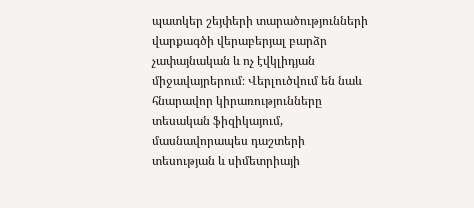պատկեր շեյփերի տարածությունների վարքագծի վերաբերյալ բարձր չափայնական և ոչ էվկլիդյան միջավայրերում։ Վերլուծվում են նաև հնարավոր կիրառությունները տեսական ֆիզիկայում, մասնավորապես դաշտերի տեսության և սիմետրիայի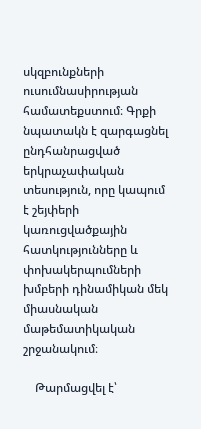սկզբունքների ուսումնասիրության համատեքստում։ Գրքի նպատակն է զարգացնել ընդհանրացված երկրաչափական տեսություն, որը կապում է շեյփերի կառուցվածքային հատկությունները և փոխակերպումների խմբերի դինամիկան մեկ միասնական մաթեմատիկական շրջանակում։

    Թարմացվել է՝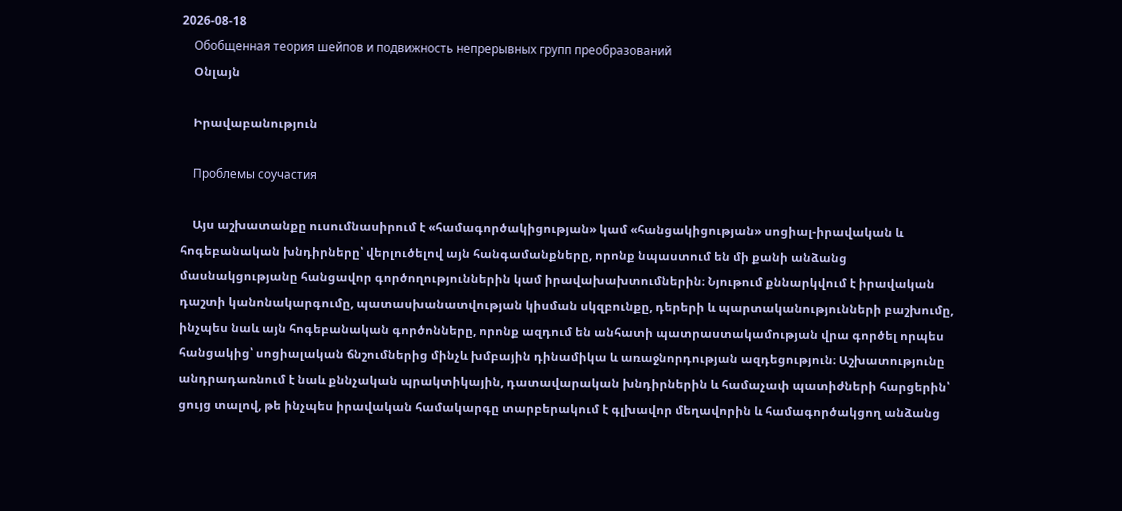2026-08-18
    Обобщенная теория шейпов и подвижность непрерывных групп преобразований
    Օնլայն

    Իրավաբանություն

    Проблемы соучастия

    Այս աշխատանքը ուսումնասիրում է «համագործակիցության» կամ «հանցակիցության» սոցիալ-իրավական և հոգեբանական խնդիրները՝ վերլուծելով այն հանգամանքները, որոնք նպաստում են մի քանի անձանց մասնակցությանը հանցավոր գործողություններին կամ իրավախախտումներին։ Նյութում քննարկվում է իրավական դաշտի կանոնակարգումը, պատասխանատվության կիսման սկզբունքը, դերերի և պարտականությունների բաշխումը, ինչպես նաև այն հոգեբանական գործոնները, որոնք ազդում են անհատի պատրաստակամության վրա գործել որպես հանցակից՝ սոցիալական ճնշումներից մինչև խմբային դինամիկա և առաջնորդության ազդեցություն։ Աշխատությունը անդրադառնում է նաև քննչական պրակտիկային, դատավարական խնդիրներին և համաչափ պատիժների հարցերին՝ ցույց տալով, թե ինչպես իրավական համակարգը տարբերակում է գլխավոր մեղավորին և համագործակցող անձանց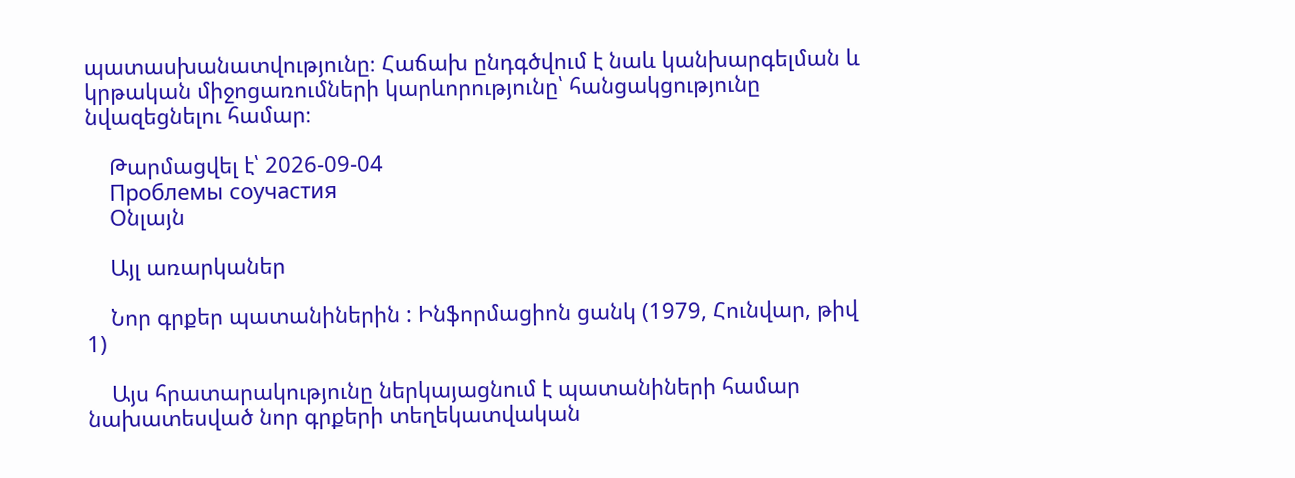պատասխանատվությունը։ Հաճախ ընդգծվում է նաև կանխարգելման և կրթական միջոցառումների կարևորությունը՝ հանցակցությունը նվազեցնելու համար։

    Թարմացվել է՝ 2026-09-04
    Проблемы соучастия
    Օնլայն

    Այլ առարկաներ

    Նոր գրքեր պատանիներին : Ինֆորմացիոն ցանկ (1979, Հունվար, թիվ 1)

    Այս հրատարակությունը ներկայացնում է պատանիների համար նախատեսված նոր գրքերի տեղեկատվական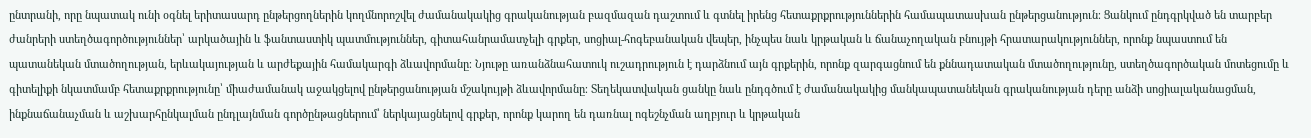ընտրանի, որը նպատակ ունի օգնել երիտասարդ ընթերցողներին կողմնորոշվել ժամանակակից գրականության բազմազան դաշտում և գտնել իրենց հետաքրքրություններին համապատասխան ընթերցանություն։ Ցանկում ընդգրկված են տարբեր ժանրերի ստեղծագործություններ՝ արկածային և ֆանտաստիկ պատմություններ, գիտահանրամատչելի գրքեր, սոցիալ-հոգեբանական վեպեր, ինչպես նաև կրթական և ճանաչողական բնույթի հրատարակություններ, որոնք նպաստում են պատանեկան մտածողության, երևակայության և արժեքային համակարգի ձևավորմանը։ Նյութը առանձնահատուկ ուշադրություն է դարձնում այն գրքերին, որոնք զարգացնում են քննադատական մտածողությունը, ստեղծագործական մոտեցումը և գիտելիքի նկատմամբ հետաքրքրությունը՝ միաժամանակ աջակցելով ընթերցանության մշակույթի ձևավորմանը։ Տեղեկատվական ցանկը նաև ընդգծում է ժամանակակից մանկապատանեկան գրականության դերը անձի սոցիալականացման, ինքնաճանաչման և աշխարհընկալման ընդլայնման գործընթացներում՝ ներկայացնելով գրքեր, որոնք կարող են դառնալ ոգեշնչման աղբյուր և կրթական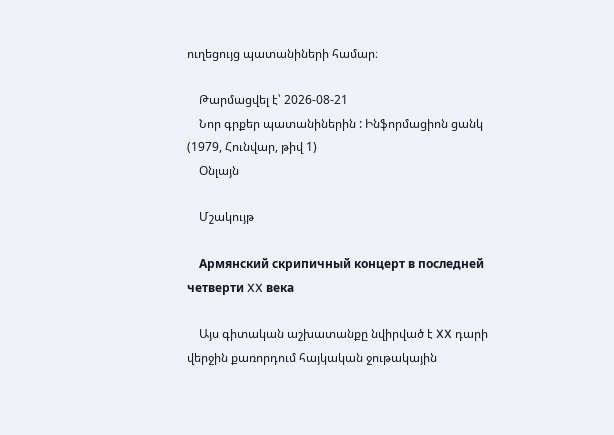ուղեցույց պատանիների համար։

    Թարմացվել է՝ 2026-08-21
    Նոր գրքեր պատանիներին : Ինֆորմացիոն ցանկ (1979, Հունվար, թիվ 1)
    Օնլայն

    Մշակույթ

    Армянский скрипичный концерт в последней четверти XX века

    Այս գիտական աշխատանքը նվիրված է XX դարի վերջին քառորդում հայկական ջութակային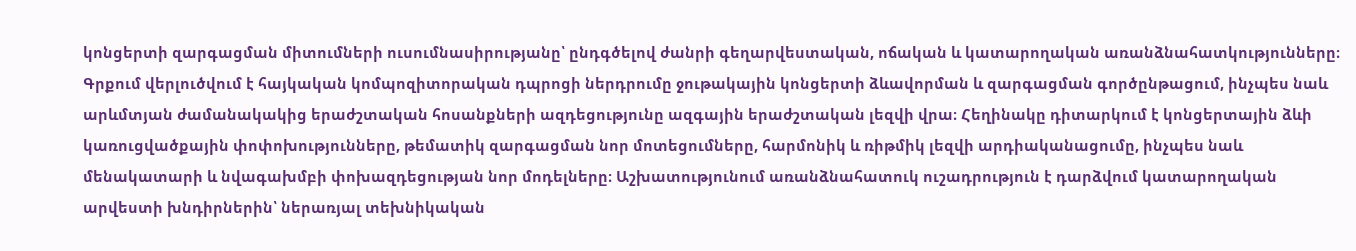կոնցերտի զարգացման միտումների ուսումնասիրությանը՝ ընդգծելով ժանրի գեղարվեստական, ոճական և կատարողական առանձնահատկությունները։ Գրքում վերլուծվում է հայկական կոմպոզիտորական դպրոցի ներդրումը ջութակային կոնցերտի ձևավորման և զարգացման գործընթացում, ինչպես նաև արևմտյան ժամանակակից երաժշտական հոսանքների ազդեցությունը ազգային երաժշտական լեզվի վրա։ Հեղինակը դիտարկում է կոնցերտային ձևի կառուցվածքային փոփոխությունները, թեմատիկ զարգացման նոր մոտեցումները, հարմոնիկ և ռիթմիկ լեզվի արդիականացումը, ինչպես նաև մենակատարի և նվագախմբի փոխազդեցության նոր մոդելները։ Աշխատությունում առանձնահատուկ ուշադրություն է դարձվում կատարողական արվեստի խնդիրներին՝ ներառյալ տեխնիկական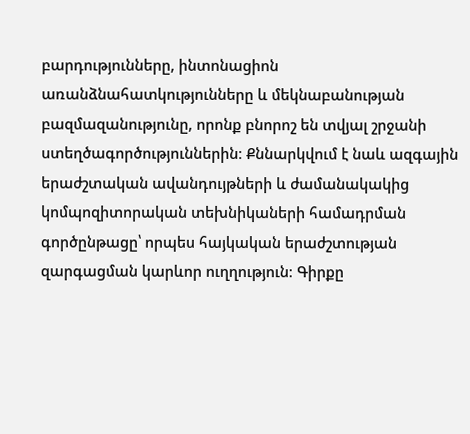բարդությունները, ինտոնացիոն առանձնահատկությունները և մեկնաբանության բազմազանությունը, որոնք բնորոշ են տվյալ շրջանի ստեղծագործություններին։ Քննարկվում է նաև ազգային երաժշտական ավանդույթների և ժամանակակից կոմպոզիտորական տեխնիկաների համադրման գործընթացը՝ որպես հայկական երաժշտության զարգացման կարևոր ուղղություն։ Գիրքը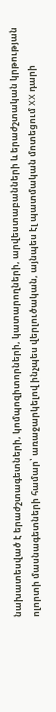նախատեսված է երաժշտագետների, կոմպոզիտորների, կատարողների, արվեստաբանների և երաժշտական կրթության ոլորտի մասնագետների համար՝ առաջարկելով ինչպես վերլուծական, այնպես էլ պատմական մոտեցում XX դարի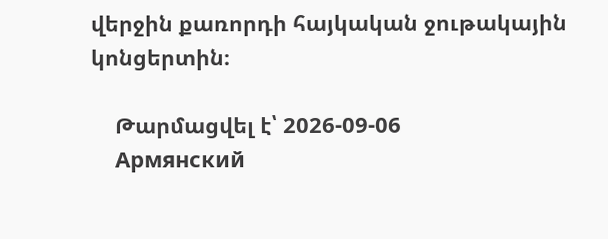վերջին քառորդի հայկական ջութակային կոնցերտին։

    Թարմացվել է՝ 2026-09-06
    Армянский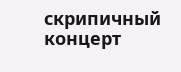скрипичный концерт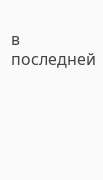в последней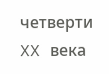четверти XX века